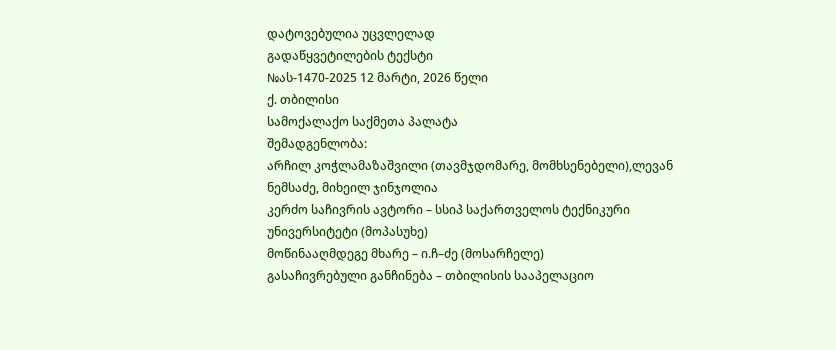დატოვებულია უცვლელად
გადაწყვეტილების ტექსტი
№ას-1470-2025 12 მარტი, 2026 წელი
ქ. თბილისი
სამოქალაქო საქმეთა პალატა
შემადგენლობა:
არჩილ კოჭლამაზაშვილი (თავმჯდომარე, მომხსენებელი),ლევან ნემსაძე, მიხეილ ჯინჯოლია
კერძო საჩივრის ავტორი – სსიპ საქართველოს ტექნიკური უნივერსიტეტი (მოპასუხე)
მოწინააღმდეგე მხარე – ი.ჩ–ძე (მოსარჩელე)
გასაჩივრებული განჩინება – თბილისის სააპელაციო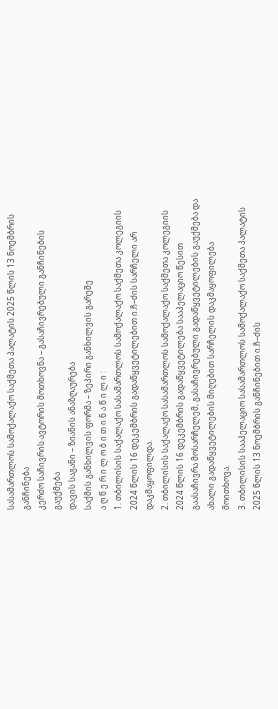სასამართლოს სამოქალაქო საქმეთა პალატის 2025 წლის 13 ნოემბრის განჩინება
კერძო საჩივრის ავტორის მოთხოვნა – გასაჩივრებული განჩინების გაუქმება
დავის საგანი – ზიანის ანაზღაურება
საქმის განხილვის ფორმა – ზეპირი განხილვის გარეშე
ა ღ წ ე რ ი ლ ო ბ ი თ ი ნ ა წ ი ლ ი :
1. თბილისის საქალაქო სასამართლოს სამოქალაქო საქმეთა კოლეგიის 2024 წლის 16 დეკემბრის გადაწყვეტილებით ი.ჩ–ძის სარჩელი არ დაკმაყოფილდა.
2. თბილისის საქალაქო სასამართლოს სამოქალაქო საქმეთა კოლეგიის 2024 წლის 16 დეკემბრის გადაწყვეტილება სააპელაციო წესით გაასაჩივრა მოსარჩელემ, გასაჩივრებული გადაწყვეტილების გაუქმება და ახალი გადაწყვეტილების მიღებით სარჩელის დაკმაყოფილება მოითხოვა.
3. თბილისის სააპელაციო სასამართლოს სამოქალაქო საქმეთა პალატის 2025 წლის 13 ნოემბრის განჩინებით ი.ჩ–ძის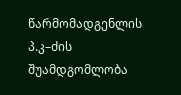წარმომადგენლის პ.კ–ძის შუამდგომლობა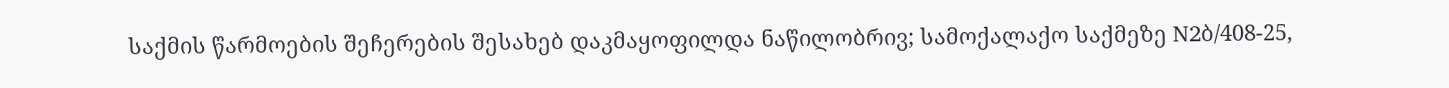საქმის წარმოების შეჩერების შესახებ დაკმაყოფილდა ნაწილობრივ; სამოქალაქო საქმეზე N2ბ/408-25,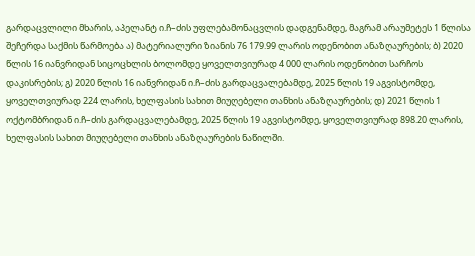გარდაცვლილი მხარის, აპელანტ ი.ჩ–ძის უფლებამონაცვლის დადგენამდე, მაგრამ არაუმეტეს 1 წლისა შეჩერდა საქმის წარმოება ა) მატერიალური ზიანის 76 179.99 ლარის ოდენობით ანაზღაურების; ბ) 2020 წლის 16 იანვრიდან სიცოცხლის ბოლომდე ყოველთვიურად 4 000 ლარის ოდენობით სარჩოს დაკისრების; გ) 2020 წლის 16 იანვრიდან ი.ჩ–ძის გარდაცვალებამდე, 2025 წლის 19 აგვისტომდე, ყოველთვიურად 224 ლარის, ხელფასის სახით მიუღებელი თანხის ანაზღაურების; დ) 2021 წლის 1 ოქტომბრიდან ი.ჩ–ძის გარდაცვალებამდე, 2025 წლის 19 აგვისტომდე, ყოველთვიურად 898.20 ლარის, ხელფასის სახით მიუღებელი თანხის ანაზღაურების ნაწილში.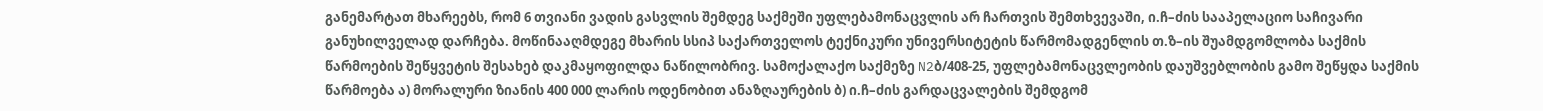განემარტათ მხარეებს, რომ 6 თვიანი ვადის გასვლის შემდეგ საქმეში უფლებამონაცვლის არ ჩართვის შემთხვევაში, ი.ჩ–ძის სააპელაციო საჩივარი განუხილველად დარჩება. მოწინააღმდეგე მხარის სსიპ საქართველოს ტექნიკური უნივერსიტეტის წარმომადგენლის თ.ზ–ის შუამდგომლობა საქმის წარმოების შეწყვეტის შესახებ დაკმაყოფილდა ნაწილობრივ. სამოქალაქო საქმეზე N2ბ/408-25, უფლებამონაცვლეობის დაუშვებლობის გამო შეწყდა საქმის წარმოება ა) მორალური ზიანის 400 000 ლარის ოდენობით ანაზღაურების ბ) ი.ჩ–ძის გარდაცვალების შემდგომ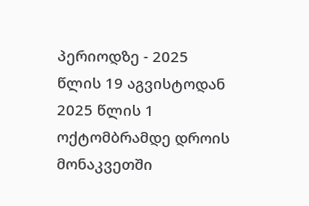პერიოდზე - 2025 წლის 19 აგვისტოდან 2025 წლის 1 ოქტომბრამდე დროის მონაკვეთში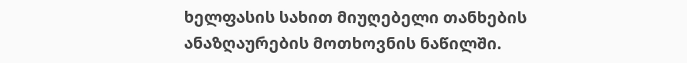ხელფასის სახით მიუღებელი თანხების ანაზღაურების მოთხოვნის ნაწილში.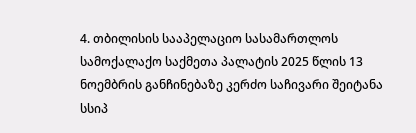4. თბილისის სააპელაციო სასამართლოს სამოქალაქო საქმეთა პალატის 2025 წლის 13 ნოემბრის განჩინებაზე კერძო საჩივარი შეიტანა სსიპ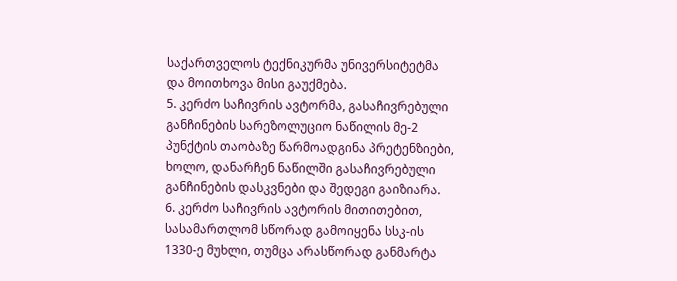საქართველოს ტექნიკურმა უნივერსიტეტმა და მოითხოვა მისი გაუქმება.
5. კერძო საჩივრის ავტორმა, გასაჩივრებული განჩინების სარეზოლუციო ნაწილის მე-2 პუნქტის თაობაზე წარმოადგინა პრეტენზიები, ხოლო, დანარჩენ ნაწილში გასაჩივრებული განჩინების დასკვნები და შედეგი გაიზიარა.
6. კერძო საჩივრის ავტორის მითითებით, სასამართლომ სწორად გამოიყენა სსკ-ის 1330-ე მუხლი, თუმცა არასწორად განმარტა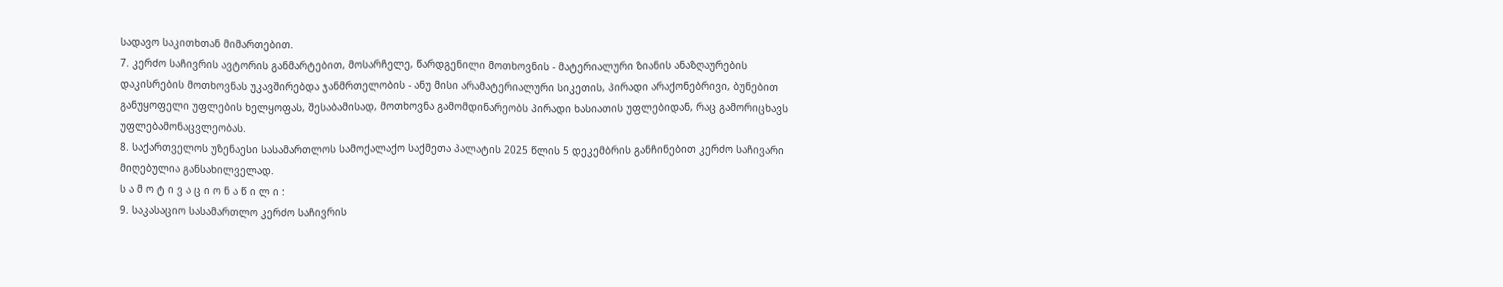სადავო საკითხთან მიმართებით.
7. კერძო საჩივრის ავტორის განმარტებით, მოსარჩელე, წარდგენილი მოთხოვნის - მატერიალური ზიანის ანაზღაურების დაკისრების მოთხოვნას უკავშირებდა ჯანმრთელობის - ანუ მისი არამატერიალური სიკეთის, პირადი არაქონებრივი, ბუნებით განუყოფელი უფლების ხელყოფას, შესაბამისად, მოთხოვნა გამომდინარეობს პირადი ხასიათის უფლებიდან, რაც გამორიცხავს უფლებამონაცვლეობას.
8. საქართველოს უზენაესი სასამართლოს სამოქალაქო საქმეთა პალატის 2025 წლის 5 დეკემბრის განჩინებით კერძო საჩივარი მიღებულია განსახილველად.
ს ა მ ო ტ ი ვ ა ც ი ო ნ ა წ ი ლ ი :
9. საკასაციო სასამართლო კერძო საჩივრის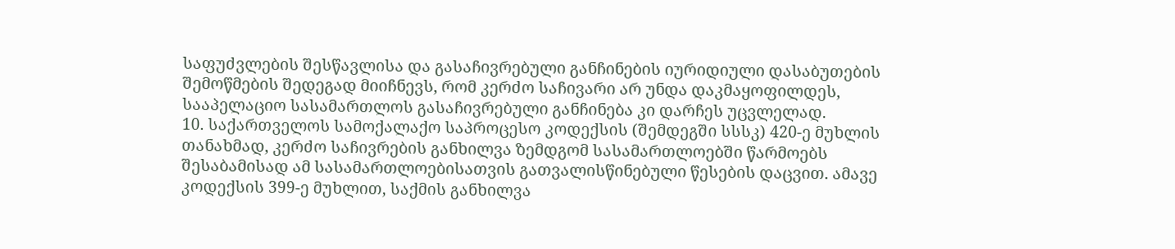საფუძვლების შესწავლისა და გასაჩივრებული განჩინების იურიდიული დასაბუთების შემოწმების შედეგად მიიჩნევს, რომ კერძო საჩივარი არ უნდა დაკმაყოფილდეს, სააპელაციო სასამართლოს გასაჩივრებული განჩინება კი დარჩეს უცვლელად.
10. საქართველოს სამოქალაქო საპროცესო კოდექსის (შემდეგში სსსკ) 420-ე მუხლის თანახმად, კერძო საჩივრების განხილვა ზემდგომ სასამართლოებში წარმოებს შესაბამისად ამ სასამართლოებისათვის გათვალისწინებული წესების დაცვით. ამავე კოდექსის 399-ე მუხლით, საქმის განხილვა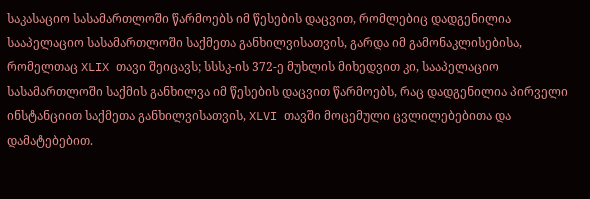საკასაციო სასამართლოში წარმოებს იმ წესების დაცვით, რომლებიც დადგენილია სააპელაციო სასამართლოში საქმეთა განხილვისათვის, გარდა იმ გამონაკლისებისა, რომელთაც XLIX თავი შეიცავს; სსსკ-ის 372-ე მუხლის მიხედვით კი, სააპელაციო სასამართლოში საქმის განხილვა იმ წესების დაცვით წარმოებს, რაც დადგენილია პირველი ინსტანციით საქმეთა განხილვისათვის, XLVI თავში მოცემული ცვლილებებითა და დამატებებით.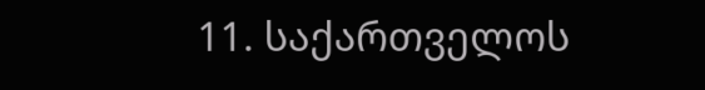11. საქართველოს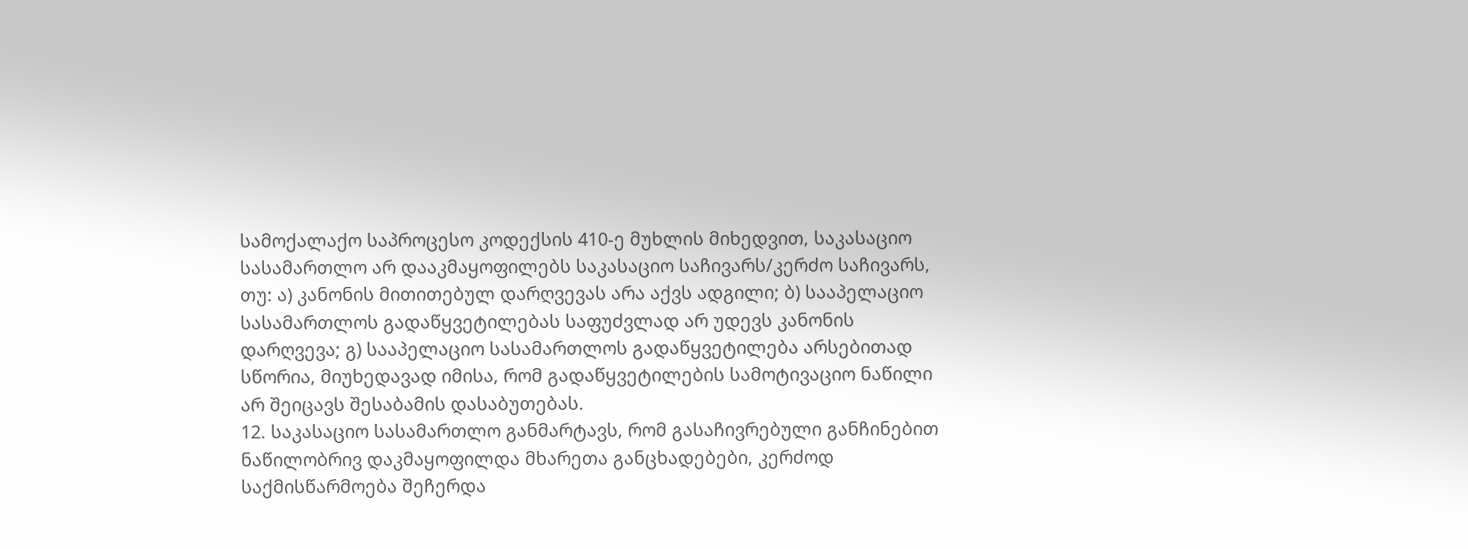სამოქალაქო საპროცესო კოდექსის 410-ე მუხლის მიხედვით, საკასაციო სასამართლო არ დააკმაყოფილებს საკასაციო საჩივარს/კერძო საჩივარს, თუ: ა) კანონის მითითებულ დარღვევას არა აქვს ადგილი; ბ) სააპელაციო სასამართლოს გადაწყვეტილებას საფუძვლად არ უდევს კანონის დარღვევა; გ) სააპელაციო სასამართლოს გადაწყვეტილება არსებითად სწორია, მიუხედავად იმისა, რომ გადაწყვეტილების სამოტივაციო ნაწილი არ შეიცავს შესაბამის დასაბუთებას.
12. საკასაციო სასამართლო განმარტავს, რომ გასაჩივრებული განჩინებით ნაწილობრივ დაკმაყოფილდა მხარეთა განცხადებები, კერძოდ საქმისწარმოება შეჩერდა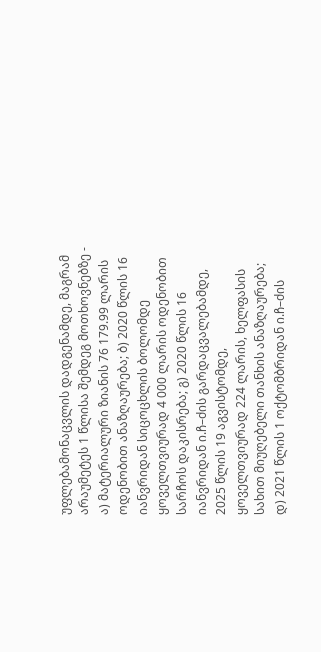უფლებამონაცვლის დადგენამდე, მაგრამ არაუმეტეს 1 წლისა შემდეგ მოთხოვნებზე - ა) მატერიალური ზიანის 76 179.99 ლარის ოდენობით ანაზღაურება; ბ) 2020 წლის 16 იანვრიდან სიცოცხლის ბოლომდე ყოველთვიურად 4 000 ლარის ოდენობით სარჩოს დაკისრება; გ) 2020 წლის 16 იანვრიდან ი.ჩ–ძის გარდაცვალებამდე, 2025 წლის 19 აგვისტომდე, ყოველთვიურად 224 ლარის, ხელფასის სახით მიუღებელი თანხის ანაზღაურება; დ) 2021 წლის 1 ოქტომბრიდან ი.ჩ–ძის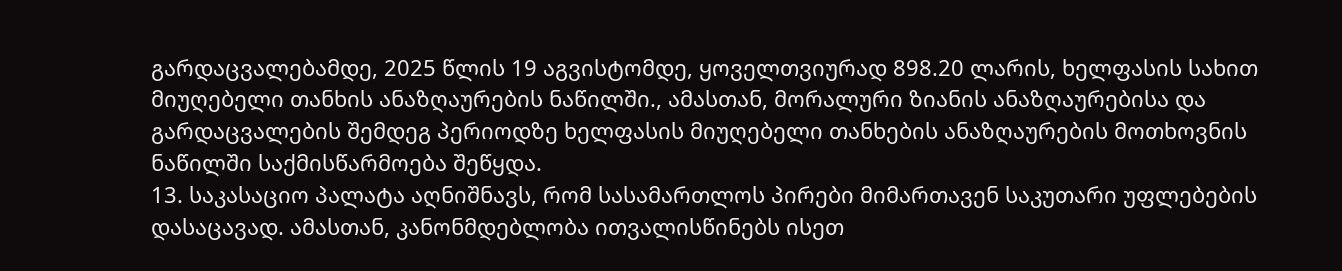გარდაცვალებამდე, 2025 წლის 19 აგვისტომდე, ყოველთვიურად 898.20 ლარის, ხელფასის სახით მიუღებელი თანხის ანაზღაურების ნაწილში., ამასთან, მორალური ზიანის ანაზღაურებისა და გარდაცვალების შემდეგ პერიოდზე ხელფასის მიუღებელი თანხების ანაზღაურების მოთხოვნის ნაწილში საქმისწარმოება შეწყდა.
13. საკასაციო პალატა აღნიშნავს, რომ სასამართლოს პირები მიმართავენ საკუთარი უფლებების დასაცავად. ამასთან, კანონმდებლობა ითვალისწინებს ისეთ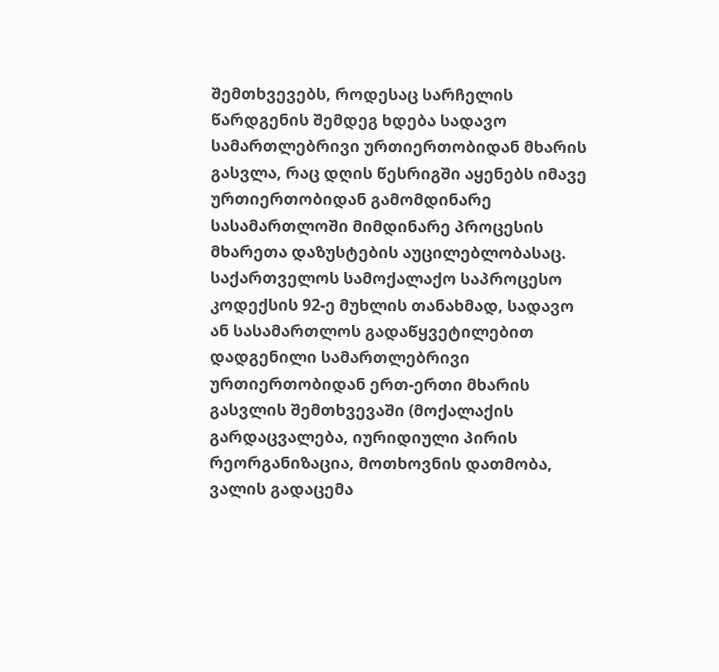შემთხვევებს, როდესაც სარჩელის წარდგენის შემდეგ ხდება სადავო სამართლებრივი ურთიერთობიდან მხარის გასვლა, რაც დღის წესრიგში აყენებს იმავე ურთიერთობიდან გამომდინარე სასამართლოში მიმდინარე პროცესის მხარეთა დაზუსტების აუცილებლობასაც. საქართველოს სამოქალაქო საპროცესო კოდექსის 92-ე მუხლის თანახმად, სადავო ან სასამართლოს გადაწყვეტილებით დადგენილი სამართლებრივი ურთიერთობიდან ერთ-ერთი მხარის გასვლის შემთხვევაში (მოქალაქის გარდაცვალება, იურიდიული პირის რეორგანიზაცია, მოთხოვნის დათმობა, ვალის გადაცემა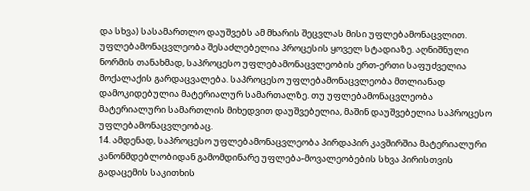და სხვა) სასამართლო დაუშვებს ამ მხარის შეცვლას მისი უფლებამონაცვლით. უფლებამონაცვლეობა შესაძლებელია პროცესის ყოველ სტადიაზე. აღნიშნული ნორმის თანახმად, საპროცესო უფლებამონაცვლეობის ერთ-ერთი საფუძველია მოქალაქის გარდაცვალება. საპროცესო უფლებამონაცვლეობა მთლიანად დამოკიდებულია მატერიალურ სამართალზე. თუ უფლებამონაცვლეობა მატერიალური სამართლის მიხედვით დაუშვებელია, მაშინ დაუშვებელია საპროცესო უფლებამონაცვლეობაც.
14. ამდენად, საპროცესო უფლებამონაცვლეობა პირდაპირ კავშირშია მატერიალური კანონმდებლობიდან გამომდინარე უფლება-მოვალეობების სხვა პირისთვის გადაცემის საკითხის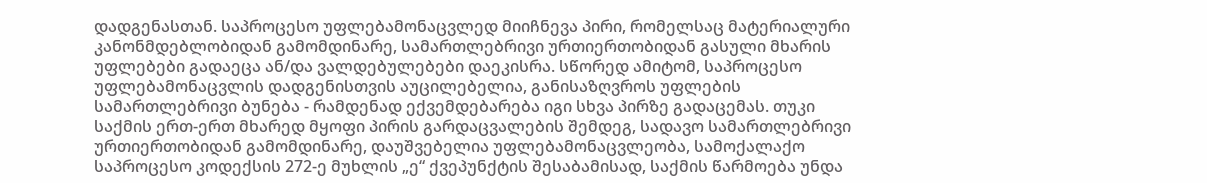დადგენასთან. საპროცესო უფლებამონაცვლედ მიიჩნევა პირი, რომელსაც მატერიალური კანონმდებლობიდან გამომდინარე, სამართლებრივი ურთიერთობიდან გასული მხარის უფლებები გადაეცა ან/და ვალდებულებები დაეკისრა. სწორედ ამიტომ, საპროცესო უფლებამონაცვლის დადგენისთვის აუცილებელია, განისაზღვროს უფლების სამართლებრივი ბუნება - რამდენად ექვემდებარება იგი სხვა პირზე გადაცემას. თუკი საქმის ერთ-ერთ მხარედ მყოფი პირის გარდაცვალების შემდეგ, სადავო სამართლებრივი ურთიერთობიდან გამომდინარე, დაუშვებელია უფლებამონაცვლეობა, სამოქალაქო საპროცესო კოდექსის 272-ე მუხლის „ე“ ქვეპუნქტის შესაბამისად, საქმის წარმოება უნდა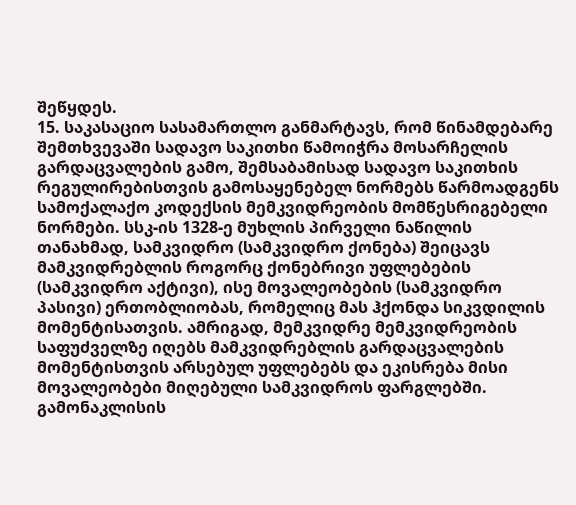შეწყდეს.
15. საკასაციო სასამართლო განმარტავს, რომ წინამდებარე შემთხვევაში სადავო საკითხი წამოიჭრა მოსარჩელის გარდაცვალების გამო, შემსაბამისად სადავო საკითხის რეგულირებისთვის გამოსაყენებელ ნორმებს წარმოადგენს სამოქალაქო კოდექსის მემკვიდრეობის მომწესრიგებელი ნორმები. სსკ-ის 1328-ე მუხლის პირველი ნაწილის თანახმად, სამკვიდრო (სამკვიდრო ქონება) შეიცავს მამკვიდრებლის როგორც ქონებრივი უფლებების (სამკვიდრო აქტივი), ისე მოვალეობების (სამკვიდრო პასივი) ერთობლიობას, რომელიც მას ჰქონდა სიკვდილის მომენტისათვის. ამრიგად, მემკვიდრე მემკვიდრეობის საფუძველზე იღებს მამკვიდრებლის გარდაცვალების მომენტისთვის არსებულ უფლებებს და ეკისრება მისი მოვალეობები მიღებული სამკვიდროს ფარგლებში. გამონაკლისის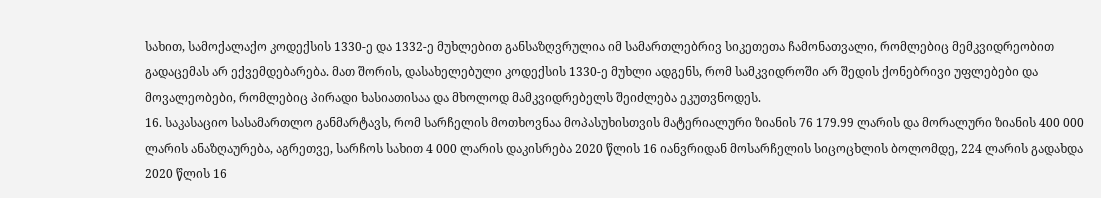სახით, სამოქალაქო კოდექსის 1330-ე და 1332-ე მუხლებით განსაზღვრულია იმ სამართლებრივ სიკეთეთა ჩამონათვალი, რომლებიც მემკვიდრეობით გადაცემას არ ექვემდებარება. მათ შორის, დასახელებული კოდექსის 1330-ე მუხლი ადგენს, რომ სამკვიდროში არ შედის ქონებრივი უფლებები და მოვალეობები, რომლებიც პირადი ხასიათისაა და მხოლოდ მამკვიდრებელს შეიძლება ეკუთვნოდეს.
16. საკასაციო სასამართლო განმარტავს, რომ სარჩელის მოთხოვნაა მოპასუხისთვის მატერიალური ზიანის 76 179.99 ლარის და მორალური ზიანის 400 000 ლარის ანაზღაურება, აგრეთვე, სარჩოს სახით 4 000 ლარის დაკისრება 2020 წლის 16 იანვრიდან მოსარჩელის სიცოცხლის ბოლომდე, 224 ლარის გადახდა 2020 წლის 16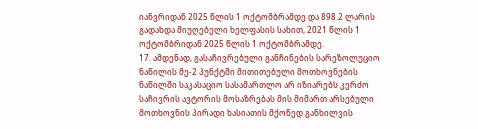იანვრიდან 2025 წლის 1 ოქტომბრამდე და 898.2 ლარის გადახდა მიუღებელი ხელფასის სახით, 2021 წლის 1 ოქტომბრიდან 2025 წლის 1 ოქტომბრამდე.
17. ამდენად, გასაჩივრებული განჩინების სარეზოლუციო ნაწილის მე-2 პუნქტში მითითებული მოთხოვნების ნაწილში საკასაციო სასამართლო არ იზიარებს კერძო საჩივრის ავტორის მოსაზრებას მის მიმართ არსებული მოთხოვნის პირადი ხასიათის მქონედ განხილვის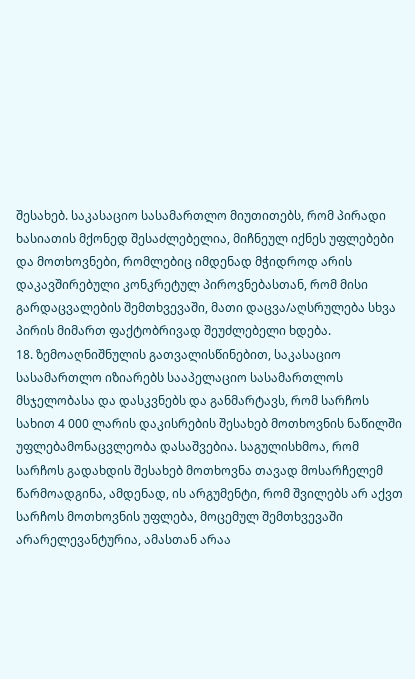შესახებ. საკასაციო სასამართლო მიუთითებს, რომ პირადი ხასიათის მქონედ შესაძლებელია, მიჩნეულ იქნეს უფლებები და მოთხოვნები, რომლებიც იმდენად მჭიდროდ არის დაკავშირებული კონკრეტულ პიროვნებასთან, რომ მისი გარდაცვალების შემთხვევაში, მათი დაცვა/აღსრულება სხვა პირის მიმართ ფაქტობრივად შეუძლებელი ხდება.
18. ზემოაღნიშნულის გათვალისწინებით, საკასაციო სასამართლო იზიარებს სააპელაციო სასამართლოს მსჯელობასა და დასკვნებს და განმარტავს, რომ სარჩოს სახით 4 000 ლარის დაკისრების შესახებ მოთხოვნის ნაწილში უფლებამონაცვლეობა დასაშვებია. საგულისხმოა, რომ სარჩოს გადახდის შესახებ მოთხოვნა თავად მოსარჩელემ წარმოადგინა, ამდენად, ის არგუმენტი, რომ შვილებს არ აქვთ სარჩოს მოთხოვნის უფლება, მოცემულ შემთხვევაში არარელევანტურია, ამასთან არაა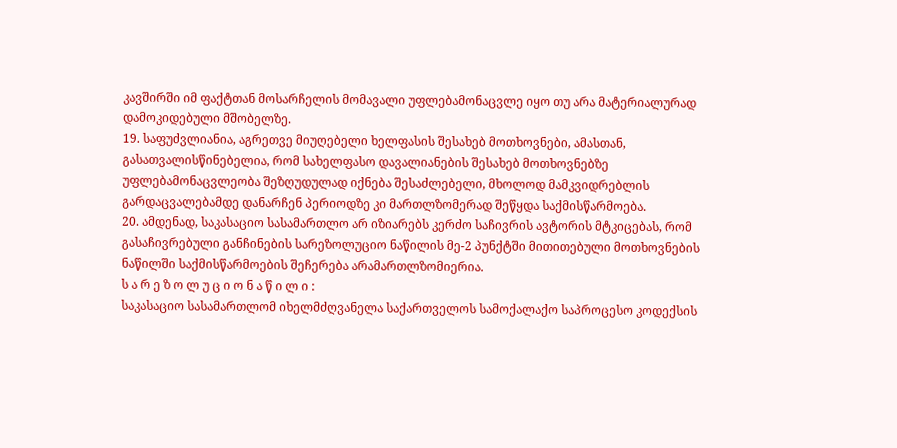კავშირში იმ ფაქტთან მოსარჩელის მომავალი უფლებამონაცვლე იყო თუ არა მატერიალურად დამოკიდებული მშობელზე.
19. საფუძვლიანია, აგრეთვე მიუღებელი ხელფასის შესახებ მოთხოვნები, ამასთან, გასათვალისწინებელია, რომ სახელფასო დავალიანების შესახებ მოთხოვნებზე უფლებამონაცვლეობა შეზღუდულად იქნება შესაძლებელი, მხოლოდ მამკვიდრებლის გარდაცვალებამდე დანარჩენ პერიოდზე კი მართლზომერად შეწყდა საქმისწარმოება.
20. ამდენად, საკასაციო სასამართლო არ იზიარებს კერძო საჩივრის ავტორის მტკიცებას, რომ გასაჩივრებული განჩინების სარეზოლუციო ნაწილის მე-2 პუნქტში მითითებული მოთხოვნების ნაწილში საქმისწარმოების შეჩერება არამართლზომიერია.
ს ა რ ე ზ ო ლ უ ც ი ო ნ ა წ ი ლ ი :
საკასაციო სასამართლომ იხელმძღვანელა საქართველოს სამოქალაქო საპროცესო კოდექსის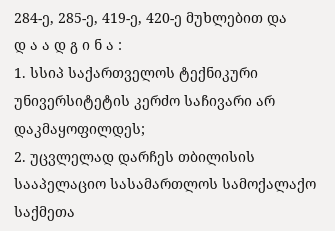284-ე, 285-ე, 419-ე, 420-ე მუხლებით და
დ ა ა დ გ ი ნ ა :
1. სსიპ საქართველოს ტექნიკური უნივერსიტეტის კერძო საჩივარი არ დაკმაყოფილდეს;
2. უცვლელად დარჩეს თბილისის სააპელაციო სასამართლოს სამოქალაქო საქმეთა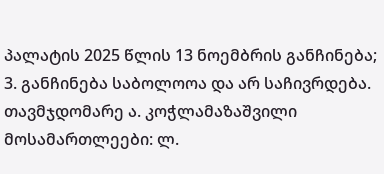პალატის 2025 წლის 13 ნოემბრის განჩინება;
3. განჩინება საბოლოოა და არ საჩივრდება.
თავმჯდომარე ა. კოჭლამაზაშვილი
მოსამართლეები: ლ.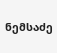ნემსაძე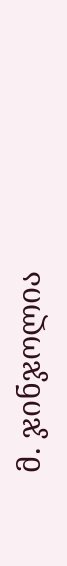მ. ჯინჯოლია